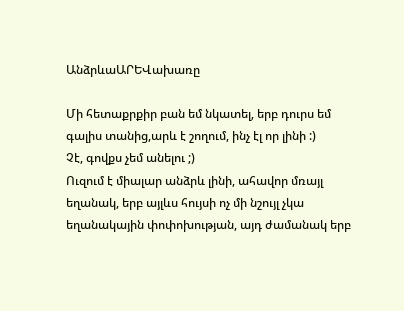ԱնձրևաԱՐԵՎախառը

Մի հետաքրքիր բան եմ նկատել, երբ դուրս եմ գալիս տանից,արև է շողում, ինչ էլ որ լինի :)
Չէ, գովքս չեմ անելու ;)
Ուզում է միալար անձրև լինի, ահավոր մռայլ եղանակ, երբ այլևս հույսի ոչ մի նշույլ չկա եղանակային փոփոխության, այդ ժամանակ երբ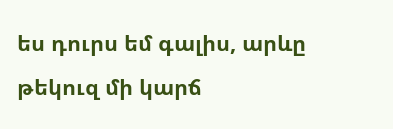ես դուրս եմ գալիս, արևը թեկուզ մի կարճ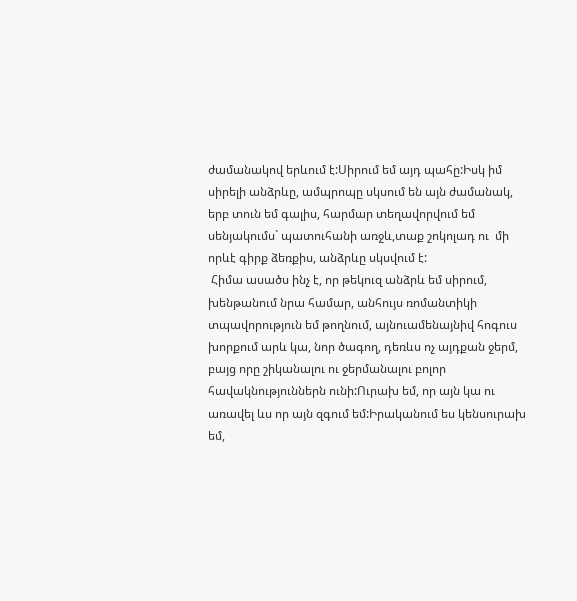ժամանակով երևում է:Սիրում եմ այդ պահը:Իսկ իմ սիրելի անձրևը, ամպրոպը սկսում են այն ժամանակ, երբ տուն եմ գալիս, հարմար տեղավորվում եմ սենյակումս` պատուհանի առջև,տաք շոկոլադ ու  մի որևէ գիրք ձեռքիս, անձրևը սկսվում է:
 Հիմա ասածս ինչ է, որ թեկուզ անձրև եմ սիրում, խենթանում նրա համար, անհույս ռոմանտիկի տպավորություն եմ թողնում, այնուամենայնիվ հոգուս խորքում արև կա, նոր ծագող, դեռևս ոչ այդքան ջերմ, բայց որը շիկանալու ու ջերմանալու բոլոր հավակնություններն ունի:Ուրախ եմ, որ այն կա ու առավել ևս որ այն զգում եմ:Իրականում ես կենսուրախ եմ,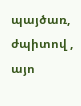պայծառ, ժպիտով , այո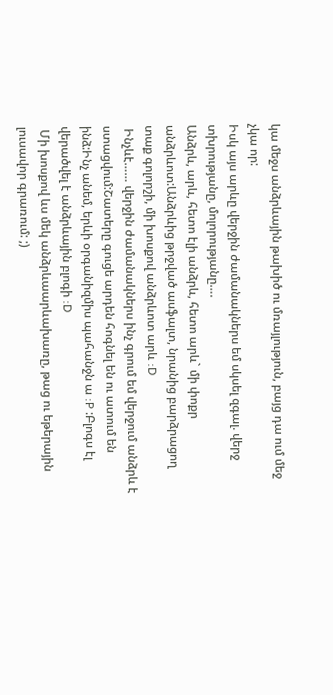կա մեջս անձրևային թախիծ ու մռայլություն, բայց դա ում մեջ չկա որ:
Իսկ այս արևը վերջին ժամանակներս եմ սկսել զգալ. վերջ տխրությանը, մոլորությանը….
Անձրև, արև, հետո էլի անձրև, հետո արև` մի փոքր անձրևոտ:Անձրևից թրջված ասֆալտ, նրանից բարձրացող տաք գոլորշի, մի խոսքով անձրևոտ արև :D
 Ինչևէ…… վերջին ժամանակներս ինչ գրում եմ վերջում անձրև է ստացվում:Շատերը գուցե արդեն հոգնել են ու ատում են ինձ:Ինչ անեմ, երևի օրգանիզմիս պահանջն ա :P :Բլոգս էլ վերածվել է անձրևային բլոգի :D
 Մի խոսքով ևս մեկ անձրևաարևախառը, թաց ու եթերային լուսավոր գրառում: ;)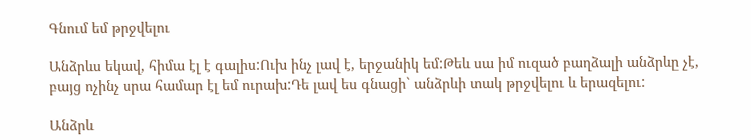Գնում եմ թրջվելու

Անձրևս եկավ, հիմա էլ է գալիս:Ուխ ինչ լավ է, երջանիկ եմ:Թեև սա իմ ուզած բաղձալի անձրևը չէ, բայց ոչինչ սրա համար էլ եմ ուրախ:Դե լավ ես գնացի` անձրևի տակ թրջվելու և երազելու:

Անձրև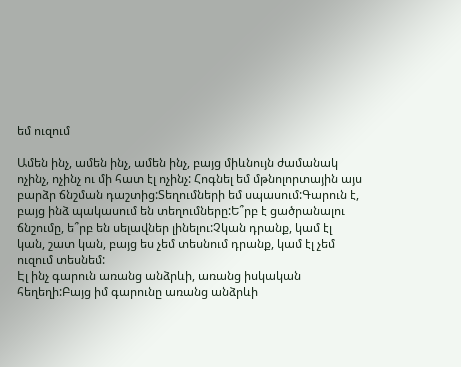եմ ուզում

Ամեն ինչ, ամեն ինչ, ամեն ինչ, բայց միևնույն ժամանակ ոչինչ, ոչինչ ու մի հատ էլ ոչինչ: Հոգնել եմ մթնոլորտային այս բարձր ճնշման դաշտից:Տեղումների եմ սպասում:Գարուն է, բայց ինձ պակասում են տեղումները:Ե՞րբ է ցածրանալու ճնշումը, ե՞րբ են սելավներ լինելու:Չկան դրանք, կամ էլ կան, շատ կան, բայց ես չեմ տեսնում դրանք, կամ էլ չեմ ուզում տեսնեմ:
Էլ ինչ գարուն առանց անձրևի, առանց իսկական հեղեղի:Բայց իմ գարունը առանց անձրևի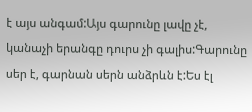է այս անգամ:Այս գարունը լավը չէ, կանաչի երանգը դուրս չի գալիս:Գարունը սեր է, գարնան սերն անձրևն է:Ես էլ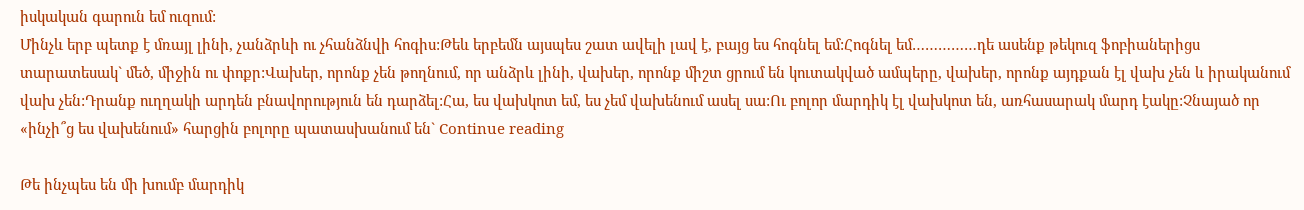իսկական գարուն եմ ուզում:
Մինչև երբ պետք է մռայլ լինի, չանձրևի ու չհանձնվի հոգիս:Թեև երբեմն այսպես շատ ավելի լավ է, բայց ես հոգնել եմ:Հոգնել եմ……………դե ասենք թեկուզ ֆոբիաներիցս տարատեսակ` մեծ, միջին ու փոքր:Վախեր, որոնք չեն թողնում, որ անձրև լինի, վախեր, որոնք միշտ ցրում են կուտակված ամպերը, վախեր, որոնք այդքան էլ վախ չեն և իրականում վախ չեն:Դրանք ուղղակի արդեն բնավորություն են դարձել:Հա, ես վախկոտ եմ, ես չեմ վախենում ասել սա:Ու բոլոր մարդիկ էլ վախկոտ են, առհասարակ մարդ էակը:Չնայած որ «ինչի՞ց ես վախենում» հարցին բոլորը պատասխանում են` Continue reading

Թե ինչպես են մի խումբ մարդիկ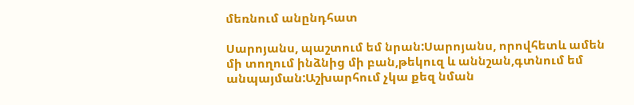մեռնում անընդհատ

Սարոյանս, պաշտում եմ նրան:Սարոյանս, որովհետև ամեն մի տողում ինձնից մի բան,թեկուզ և աննշան,գտնում եմ անպայման:Աշխարհում չկա քեզ նման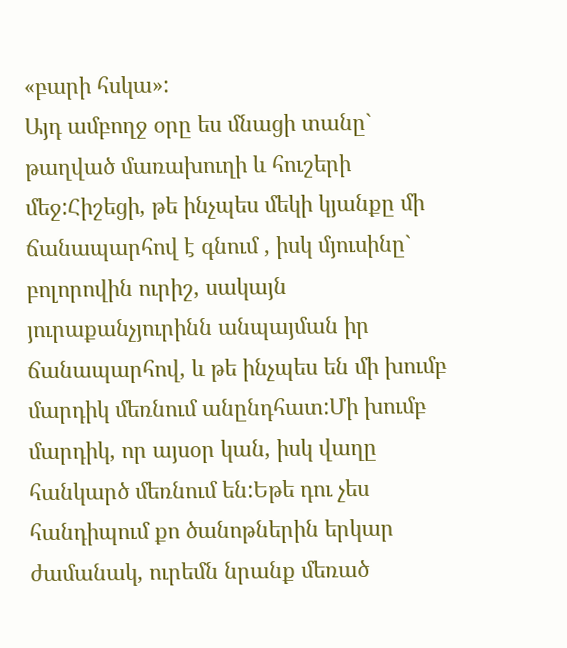«բարի հսկա»:
Այդ ամբողջ օրը ես մնացի տանը` թաղված մառախուղի և հուշերի մեջ:Հիշեցի, թե ինչպես մեկի կյանքը մի ճանապարհով է գնում , իսկ մյուսինը` բոլորովին ուրիշ, սակայն յուրաքանչյուրինն անպայման իր ճանապարհով, և թե ինչպես են մի խումբ մարդիկ մեռնում անընդհատ:Մի խումբ մարդիկ, որ այսօր կան, իսկ վաղը հանկարծ մեռնում են:Եթե դու չես հանդիպում քո ծանոթներին երկար ժամանակ, ուրեմն նրանք մեռած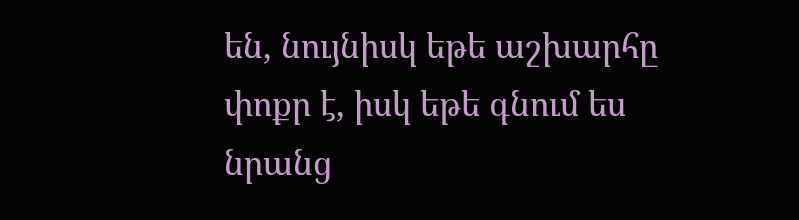են, նույնիսկ եթե աշխարհը փոքր է, իսկ եթե գնում ես նրանց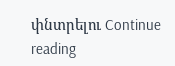փնտրելու Continue reading